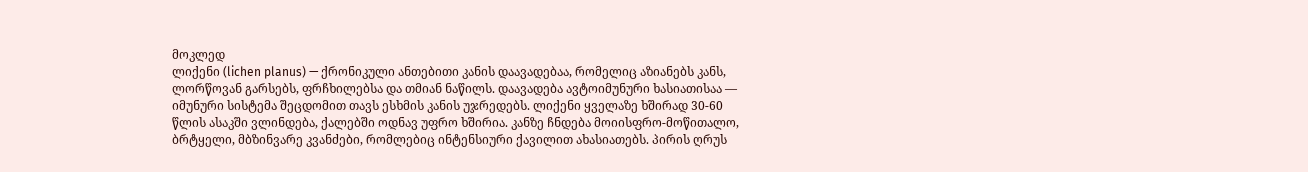მოკლედ
ლიქენი (lichen planus) — ქრონიკული ანთებითი კანის დაავადებაა, რომელიც აზიანებს კანს, ლორწოვან გარსებს, ფრჩხილებსა და თმიან ნაწილს. დაავადება ავტოიმუნური ხასიათისაა — იმუნური სისტემა შეცდომით თავს ესხმის კანის უჯრედებს. ლიქენი ყველაზე ხშირად 30-60 წლის ასაკში ვლინდება, ქალებში ოდნავ უფრო ხშირია. კანზე ჩნდება მოიისფრო-მოწითალო, ბრტყელი, მბზინვარე კვანძები, რომლებიც ინტენსიური ქავილით ახასიათებს. პირის ღრუს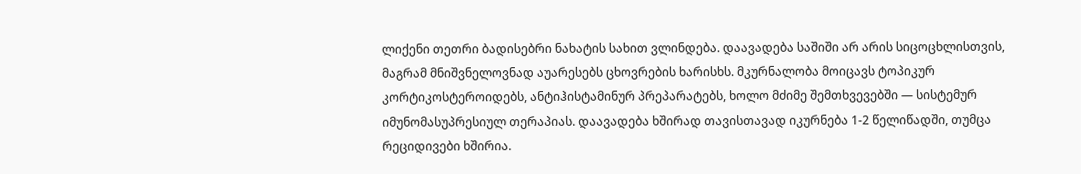ლიქენი თეთრი ბადისებრი ნახატის სახით ვლინდება. დაავადება საშიში არ არის სიცოცხლისთვის, მაგრამ მნიშვნელოვნად აუარესებს ცხოვრების ხარისხს. მკურნალობა მოიცავს ტოპიკურ კორტიკოსტეროიდებს, ანტიჰისტამინურ პრეპარატებს, ხოლო მძიმე შემთხვევებში — სისტემურ იმუნომასუპრესიულ თერაპიას. დაავადება ხშირად თავისთავად იკურნება 1-2 წელიწადში, თუმცა რეციდივები ხშირია.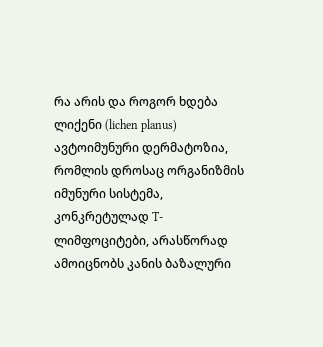რა არის და როგორ ხდება
ლიქენი (lichen planus) ავტოიმუნური დერმატოზია, რომლის დროსაც ორგანიზმის იმუნური სისტემა, კონკრეტულად T-ლიმფოციტები, არასწორად ამოიცნობს კანის ბაზალური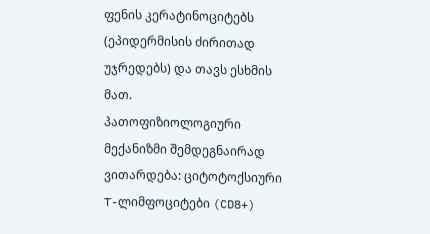ფენის კერატინოციტებს (ეპიდერმისის ძირითად უჯრედებს) და თავს ესხმის მათ.
პათოფიზიოლოგიური მექანიზმი შემდეგნაირად ვითარდება: ციტოტოქსიური T-ლიმფოციტები (CD8+)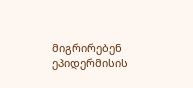მიგრირებენ ეპიდერმისის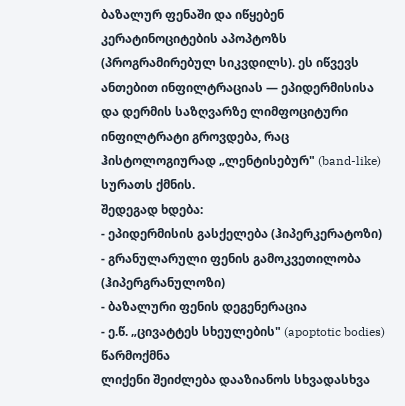ბაზალურ ფენაში და იწყებენ კერატინოციტების აპოპტოზს (პროგრამირებულ სიკვდილს). ეს იწვევს ანთებით ინფილტრაციას — ეპიდერმისისა და დერმის საზღვარზე ლიმფოციტური ინფილტრატი გროვდება, რაც ჰისტოლოგიურად „ლენტისებურ" (band-like) სურათს ქმნის.
შედეგად ხდება:
- ეპიდერმისის გასქელება (ჰიპერკერატოზი)
- გრანულარული ფენის გამოკვეთილობა (ჰიპერგრანულოზი)
- ბაზალური ფენის დეგენერაცია
- ე.წ. „ცივატტეს სხეულების" (apoptotic bodies) წარმოქმნა
ლიქენი შეიძლება დააზიანოს სხვადასხვა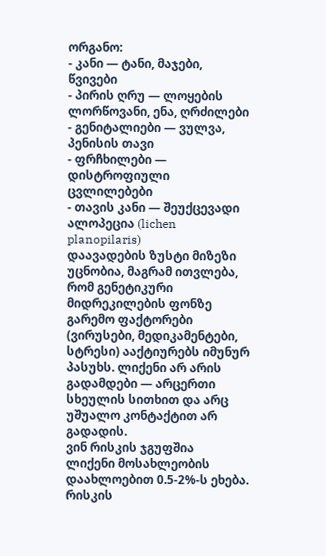ორგანო:
- კანი — ტანი, მაჯები, წვივები
- პირის ღრუ — ლოყების ლორწოვანი, ენა, ღრძილები
- გენიტალიები — ვულვა, პენისის თავი
- ფრჩხილები — დისტროფიული ცვლილებები
- თავის კანი — შეუქცევადი ალოპეცია (lichen planopilaris)
დაავადების ზუსტი მიზეზი უცნობია, მაგრამ ითვლება, რომ გენეტიკური მიდრეკილების ფონზე გარემო ფაქტორები (ვირუსები, მედიკამენტები, სტრესი) ააქტიურებს იმუნურ პასუხს. ლიქენი არ არის გადამდები — არცერთი სხეულის სითხით და არც უშუალო კონტაქტით არ გადადის.
ვინ რისკის ჯგუფშია
ლიქენი მოსახლეობის დაახლოებით 0.5-2%-ს ეხება. რისკის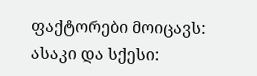ფაქტორები მოიცავს:
ასაკი და სქესი: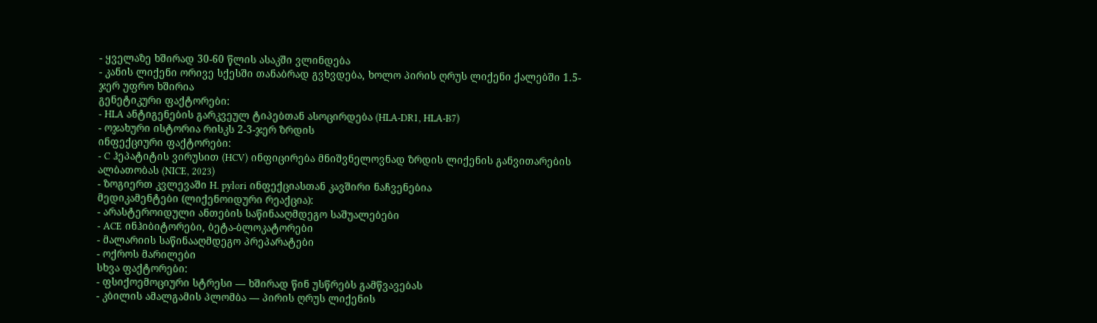- ყველაზე ხშირად 30-60 წლის ასაკში ვლინდება
- კანის ლიქენი ორივე სქესში თანაბრად გვხვდება, ხოლო პირის ღრუს ლიქენი ქალებში 1.5-ჯერ უფრო ხშირია
გენეტიკური ფაქტორები:
- HLA ანტიგენების გარკვეულ ტიპებთან ასოცირდება (HLA-DR1, HLA-B7)
- ოჯახური ისტორია რისკს 2-3-ჯერ ზრდის
ინფექციური ფაქტორები:
- C ჰეპატიტის ვირუსით (HCV) ინფიცირება მნიშვნელოვნად ზრდის ლიქენის განვითარების ალბათობას (NICE, 2023)
- ზოგიერთ კვლევაში H. pylori ინფექციასთან კავშირი ნაჩვენებია
მედიკამენტები (ლიქენოიდური რეაქცია):
- არასტეროიდული ანთების საწინააღმდეგო საშუალებები
- ACE ინჰიბიტორები, ბეტა-ბლოკატორები
- მალარიის საწინააღმდეგო პრეპარატები
- ოქროს მარილები
სხვა ფაქტორები:
- ფსიქოემოციური სტრესი — ხშირად წინ უსწრებს გამწვავებას
- კბილის ამალგამის პლომბა — პირის ღრუს ლიქენის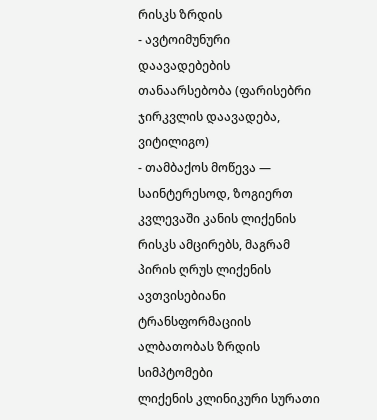რისკს ზრდის
- ავტოიმუნური დაავადებების თანაარსებობა (ფარისებრი ჯირკვლის დაავადება, ვიტილიგო)
- თამბაქოს მოწევა — საინტერესოდ, ზოგიერთ კვლევაში კანის ლიქენის რისკს ამცირებს, მაგრამ პირის ღრუს ლიქენის ავთვისებიანი ტრანსფორმაციის ალბათობას ზრდის
სიმპტომები
ლიქენის კლინიკური სურათი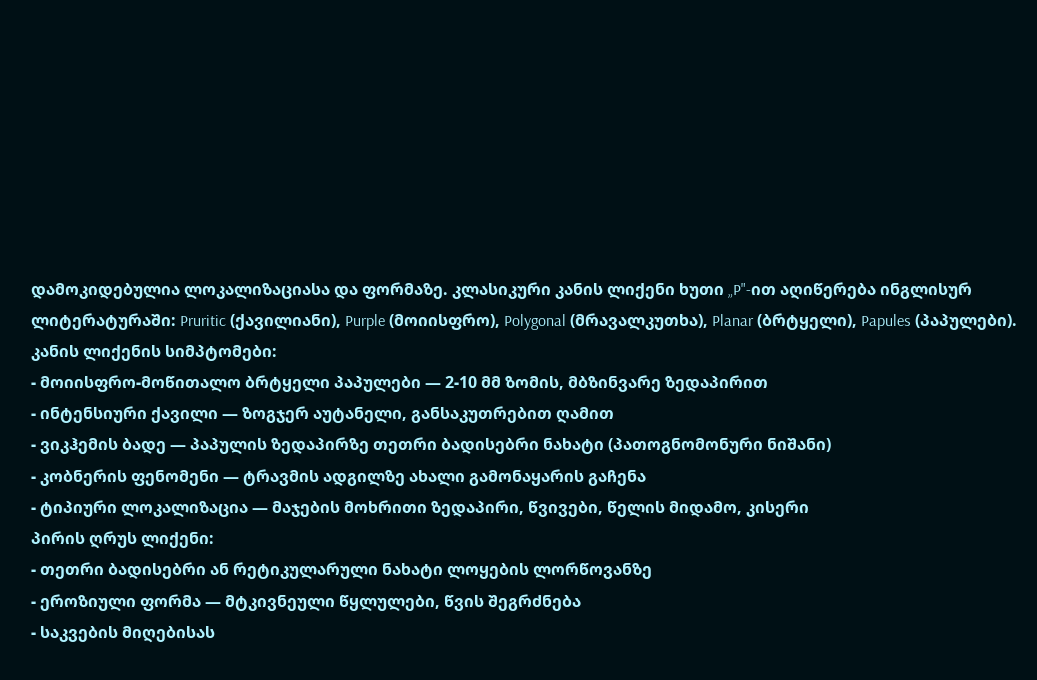დამოკიდებულია ლოკალიზაციასა და ფორმაზე. კლასიკური კანის ლიქენი ხუთი „P"-ით აღიწერება ინგლისურ ლიტერატურაში: Pruritic (ქავილიანი), Purple (მოიისფრო), Polygonal (მრავალკუთხა), Planar (ბრტყელი), Papules (პაპულები).
კანის ლიქენის სიმპტომები:
- მოიისფრო-მოწითალო ბრტყელი პაპულები — 2-10 მმ ზომის, მბზინვარე ზედაპირით
- ინტენსიური ქავილი — ზოგჯერ აუტანელი, განსაკუთრებით ღამით
- ვიკჰემის ბადე — პაპულის ზედაპირზე თეთრი ბადისებრი ნახატი (პათოგნომონური ნიშანი)
- კობნერის ფენომენი — ტრავმის ადგილზე ახალი გამონაყარის გაჩენა
- ტიპიური ლოკალიზაცია — მაჯების მოხრითი ზედაპირი, წვივები, წელის მიდამო, კისერი
პირის ღრუს ლიქენი:
- თეთრი ბადისებრი ან რეტიკულარული ნახატი ლოყების ლორწოვანზე
- ეროზიული ფორმა — მტკივნეული წყლულები, წვის შეგრძნება
- საკვების მიღებისას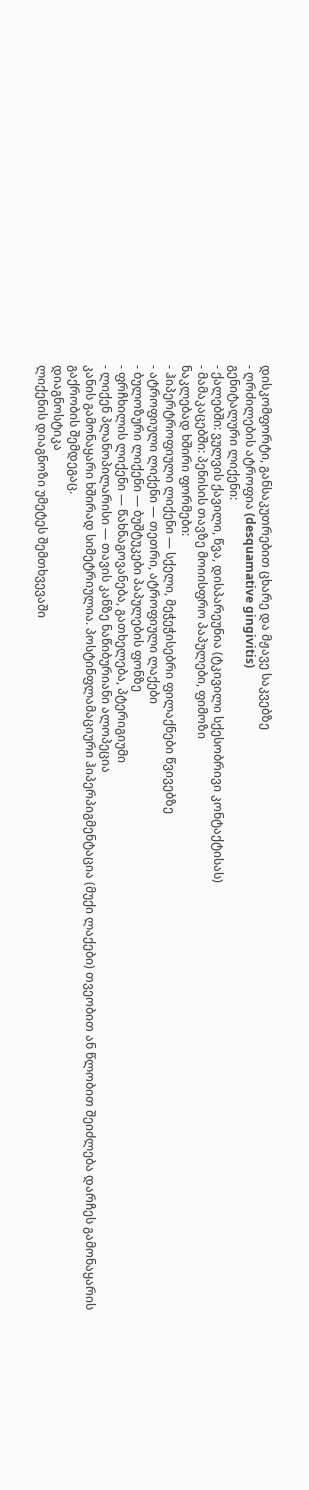დისკომფორტი, განსაკუთრებით ცხარე და მჟავე საკვებზე
- ღრძილების ატროფია (desquamative gingivitis)
გენიტალური ლიქენი:
- ქალებში: ვულვის ქავილი, წვა, დისპარეუნია (ტკივილი სქესობრივი კონტაქტისას)
- მამაკაცებში: პენისის თავზე მოიისფრო პაპულები, ფიმოზი
ნაკლებად ხშირი ფორმები:
- ჰიპერტროფიული ლიქენი — სქელი, მეჭეჭისებრი ფილაქნები წვივებზე
- ატროფიული ლიქენი — თეთრი, ატროფიული ლაქები
- ბულოზური ლიქენი — ბუშტუკები პაპულების ფონზე
- ფრჩხილის ლიქენი — წახნაგოვანება, გათხელება, პტერიგიუმი
- ლიქენ პლანოპილარისი — თავის კანზე ნაწიბურიანი ალოპეცია
კანის გამონაყარი ხშირად სიმეტრიულია. პოსტინფლამაციური ჰიპერპიგმენტაცია (მუქი ლაქები) თვეობით ან წლობით შეიძლება დარჩეს გამონაყარის გაქრობის შემდეგაც.
დიაგნოსტიკა
ლიქენის დიაგნოზი უმეტეს შემთხვევაში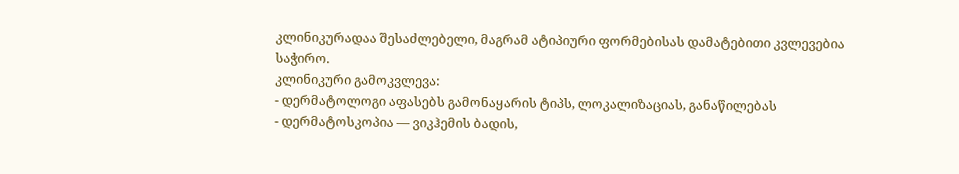კლინიკურადაა შესაძლებელი, მაგრამ ატიპიური ფორმებისას დამატებითი კვლევებია საჭირო.
კლინიკური გამოკვლევა:
- დერმატოლოგი აფასებს გამონაყარის ტიპს, ლოკალიზაციას, განაწილებას
- დერმატოსკოპია — ვიკჰემის ბადის,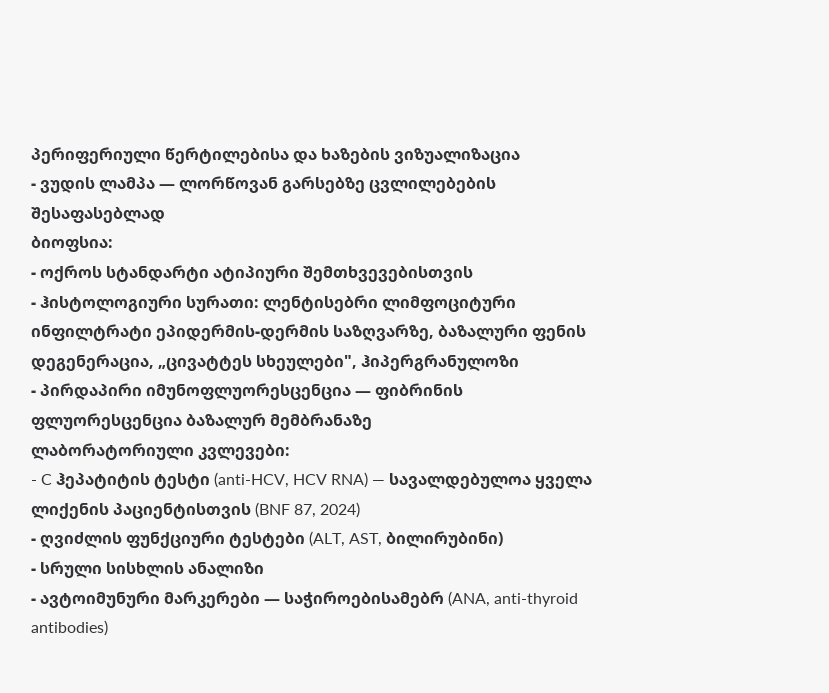პერიფერიული წერტილებისა და ხაზების ვიზუალიზაცია
- ვუდის ლამპა — ლორწოვან გარსებზე ცვლილებების შესაფასებლად
ბიოფსია:
- ოქროს სტანდარტი ატიპიური შემთხვევებისთვის
- ჰისტოლოგიური სურათი: ლენტისებრი ლიმფოციტური ინფილტრატი ეპიდერმის-დერმის საზღვარზე, ბაზალური ფენის დეგენერაცია, „ცივატტეს სხეულები", ჰიპერგრანულოზი
- პირდაპირი იმუნოფლუორესცენცია — ფიბრინის ფლუორესცენცია ბაზალურ მემბრანაზე
ლაბორატორიული კვლევები:
- C ჰეპატიტის ტესტი (anti-HCV, HCV RNA) — სავალდებულოა ყველა ლიქენის პაციენტისთვის (BNF 87, 2024)
- ღვიძლის ფუნქციური ტესტები (ALT, AST, ბილირუბინი)
- სრული სისხლის ანალიზი
- ავტოიმუნური მარკერები — საჭიროებისამებრ (ANA, anti-thyroid antibodies)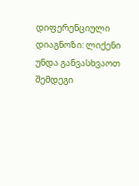დიფერენციული დიაგნოზი: ლიქენი უნდა განვასხვაოთ შემდეგი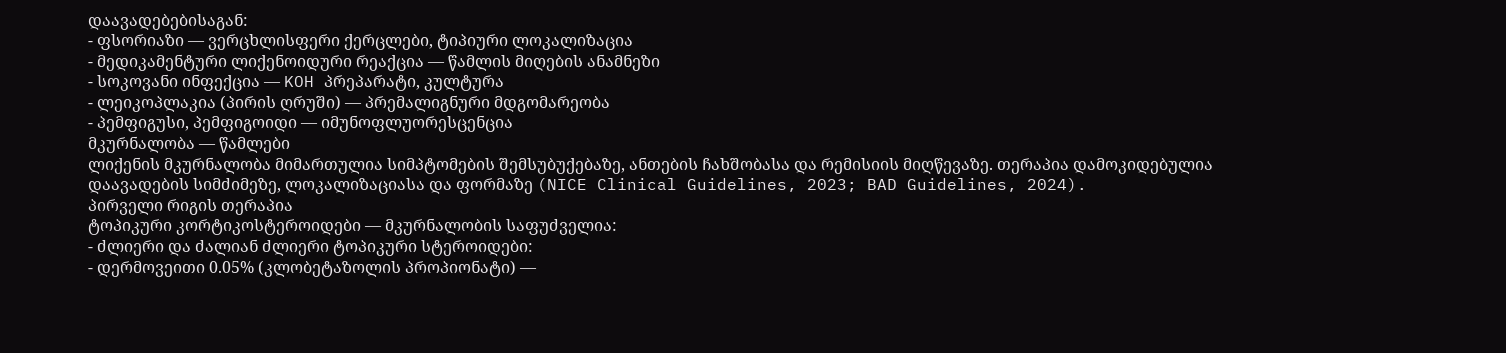დაავადებებისაგან:
- ფსორიაზი — ვერცხლისფერი ქერცლები, ტიპიური ლოკალიზაცია
- მედიკამენტური ლიქენოიდური რეაქცია — წამლის მიღების ანამნეზი
- სოკოვანი ინფექცია — KOH პრეპარატი, კულტურა
- ლეიკოპლაკია (პირის ღრუში) — პრემალიგნური მდგომარეობა
- პემფიგუსი, პემფიგოიდი — იმუნოფლუორესცენცია
მკურნალობა — წამლები
ლიქენის მკურნალობა მიმართულია სიმპტომების შემსუბუქებაზე, ანთების ჩახშობასა და რემისიის მიღწევაზე. თერაპია დამოკიდებულია დაავადების სიმძიმეზე, ლოკალიზაციასა და ფორმაზე (NICE Clinical Guidelines, 2023; BAD Guidelines, 2024).
პირველი რიგის თერაპია
ტოპიკური კორტიკოსტეროიდები — მკურნალობის საფუძველია:
- ძლიერი და ძალიან ძლიერი ტოპიკური სტეროიდები:
- დერმოვეითი 0.05% (კლობეტაზოლის პროპიონატი) —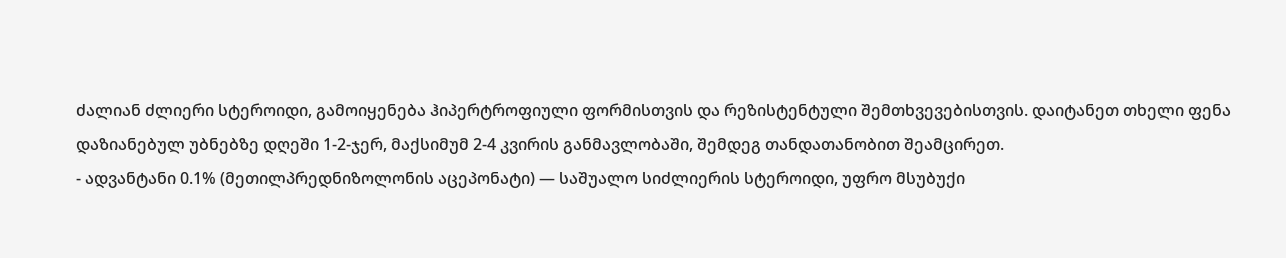ძალიან ძლიერი სტეროიდი, გამოიყენება ჰიპერტროფიული ფორმისთვის და რეზისტენტული შემთხვევებისთვის. დაიტანეთ თხელი ფენა დაზიანებულ უბნებზე დღეში 1-2-ჯერ, მაქსიმუმ 2-4 კვირის განმავლობაში, შემდეგ თანდათანობით შეამცირეთ.
- ადვანტანი 0.1% (მეთილპრედნიზოლონის აცეპონატი) — საშუალო სიძლიერის სტეროიდი, უფრო მსუბუქი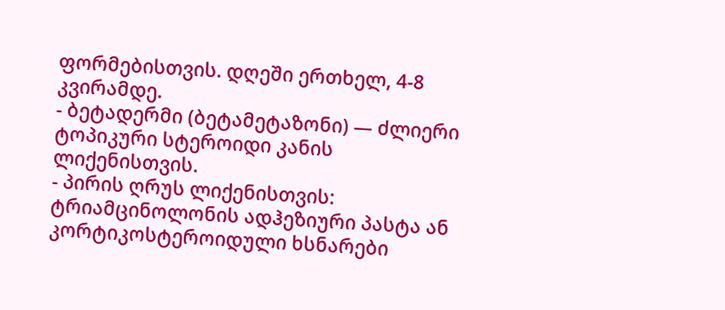ფორმებისთვის. დღეში ერთხელ, 4-8 კვირამდე.
- ბეტადერმი (ბეტამეტაზონი) — ძლიერი ტოპიკური სტეროიდი კანის ლიქენისთვის.
- პირის ღრუს ლიქენისთვის: ტრიამცინოლონის ადჰეზიური პასტა ან კორტიკოსტეროიდული ხსნარები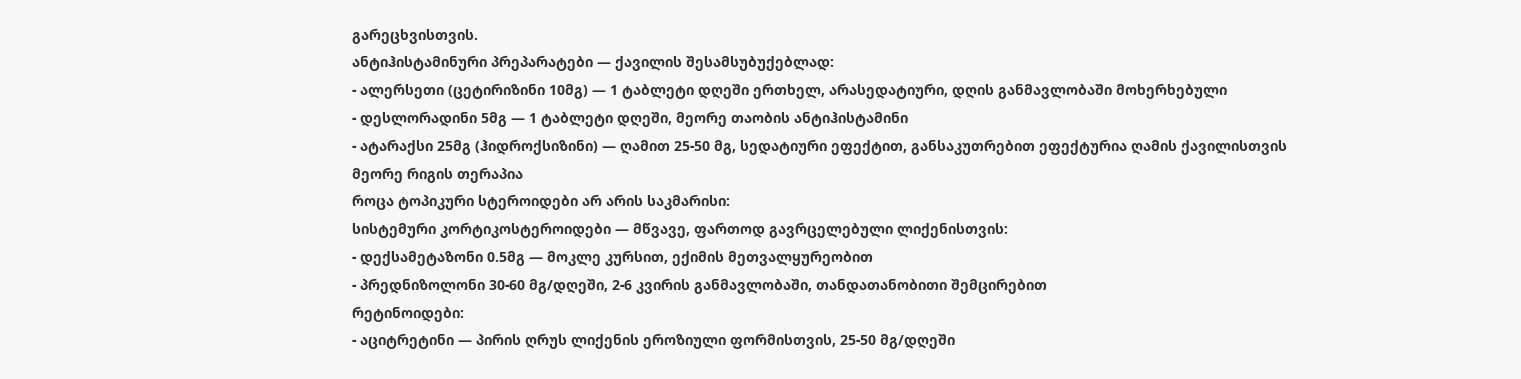გარეცხვისთვის.
ანტიჰისტამინური პრეპარატები — ქავილის შესამსუბუქებლად:
- ალერსეთი (ცეტირიზინი 10მგ) — 1 ტაბლეტი დღეში ერთხელ, არასედატიური, დღის განმავლობაში მოხერხებული
- დესლორადინი 5მგ — 1 ტაბლეტი დღეში, მეორე თაობის ანტიჰისტამინი
- ატარაქსი 25მგ (ჰიდროქსიზინი) — ღამით 25-50 მგ, სედატიური ეფექტით, განსაკუთრებით ეფექტურია ღამის ქავილისთვის
მეორე რიგის თერაპია
როცა ტოპიკური სტეროიდები არ არის საკმარისი:
სისტემური კორტიკოსტეროიდები — მწვავე, ფართოდ გავრცელებული ლიქენისთვის:
- დექსამეტაზონი 0.5მგ — მოკლე კურსით, ექიმის მეთვალყურეობით
- პრედნიზოლონი 30-60 მგ/დღეში, 2-6 კვირის განმავლობაში, თანდათანობითი შემცირებით
რეტინოიდები:
- აციტრეტინი — პირის ღრუს ლიქენის ეროზიული ფორმისთვის, 25-50 მგ/დღეში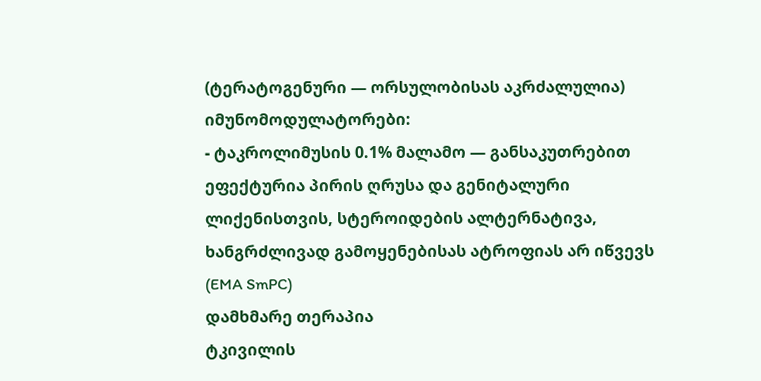(ტერატოგენური — ორსულობისას აკრძალულია)
იმუნომოდულატორები:
- ტაკროლიმუსის 0.1% მალამო — განსაკუთრებით ეფექტურია პირის ღრუსა და გენიტალური ლიქენისთვის, სტეროიდების ალტერნატივა, ხანგრძლივად გამოყენებისას ატროფიას არ იწვევს (EMA SmPC)
დამხმარე თერაპია
ტკივილის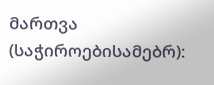მართვა (საჭიროებისამებრ):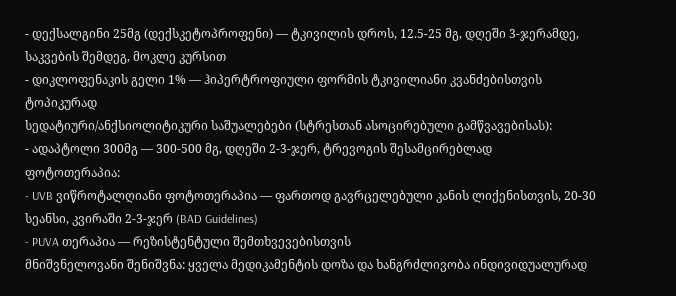- დექსალგინი 25მგ (დექსკეტოპროფენი) — ტკივილის დროს, 12.5-25 მგ, დღეში 3-ჯერამდე, საკვების შემდეგ, მოკლე კურსით
- დიკლოფენაკის გელი 1% — ჰიპერტროფიული ფორმის ტკივილიანი კვანძებისთვის ტოპიკურად
სედატიური/ანქსიოლიტიკური საშუალებები (სტრესთან ასოცირებული გამწვავებისას):
- ადაპტოლი 300მგ — 300-500 მგ, დღეში 2-3-ჯერ, ტრევოგის შესამცირებლად
ფოტოთერაპია:
- UVB ვიწროტალღიანი ფოტოთერაპია — ფართოდ გავრცელებული კანის ლიქენისთვის, 20-30 სეანსი, კვირაში 2-3-ჯერ (BAD Guidelines)
- PUVA თერაპია — რეზისტენტული შემთხვევებისთვის
მნიშვნელოვანი შენიშვნა: ყველა მედიკამენტის დოზა და ხანგრძლივობა ინდივიდუალურად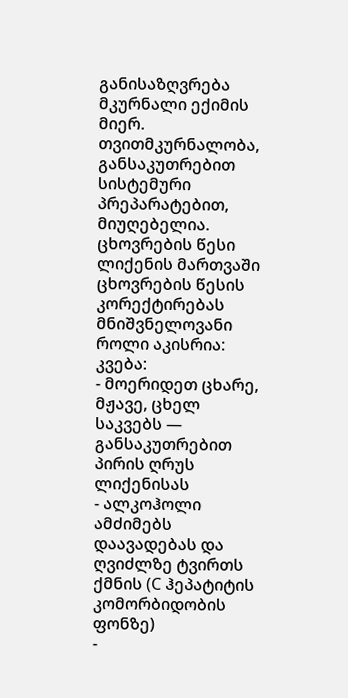განისაზღვრება მკურნალი ექიმის მიერ. თვითმკურნალობა, განსაკუთრებით სისტემური პრეპარატებით, მიუღებელია.
ცხოვრების წესი
ლიქენის მართვაში ცხოვრების წესის კორექტირებას მნიშვნელოვანი როლი აკისრია:
კვება:
- მოერიდეთ ცხარე, მჟავე, ცხელ საკვებს — განსაკუთრებით პირის ღრუს ლიქენისას
- ალკოჰოლი ამძიმებს დაავადებას და ღვიძლზე ტვირთს ქმნის (C ჰეპატიტის კომორბიდობის ფონზე)
-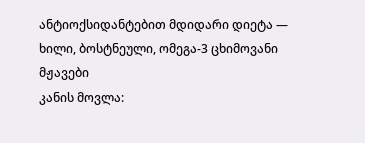ანტიოქსიდანტებით მდიდარი დიეტა — ხილი, ბოსტნეული, ომეგა-3 ცხიმოვანი მჟავები
კანის მოვლა: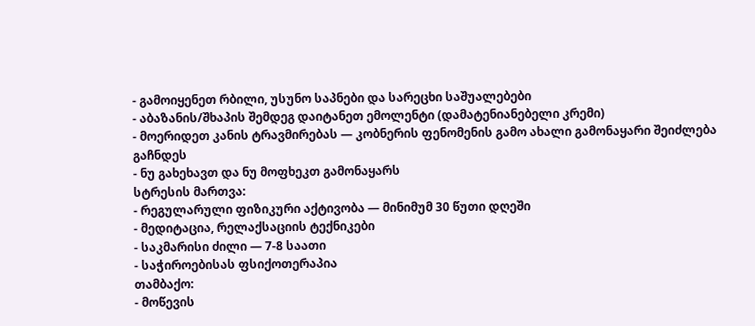- გამოიყენეთ რბილი, უსუნო საპნები და სარეცხი საშუალებები
- აბაზანის/შხაპის შემდეგ დაიტანეთ ემოლენტი (დამატენიანებელი კრემი)
- მოერიდეთ კანის ტრავმირებას — კობნერის ფენომენის გამო ახალი გამონაყარი შეიძლება გაჩნდეს
- ნუ გახეხავთ და ნუ მოფხეკთ გამონაყარს
სტრესის მართვა:
- რეგულარული ფიზიკური აქტივობა — მინიმუმ 30 წუთი დღეში
- მედიტაცია, რელაქსაციის ტექნიკები
- საკმარისი ძილი — 7-8 საათი
- საჭიროებისას ფსიქოთერაპია
თამბაქო:
- მოწევის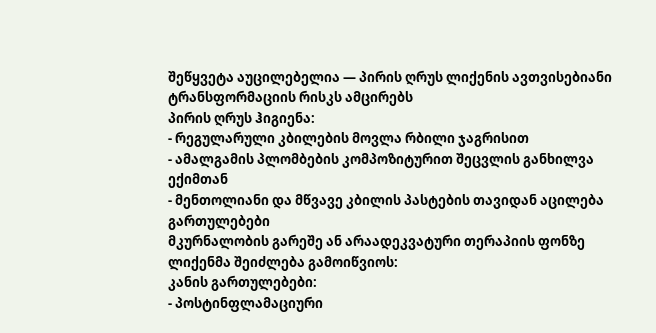შეწყვეტა აუცილებელია — პირის ღრუს ლიქენის ავთვისებიანი ტრანსფორმაციის რისკს ამცირებს
პირის ღრუს ჰიგიენა:
- რეგულარული კბილების მოვლა რბილი ჯაგრისით
- ამალგამის პლომბების კომპოზიტურით შეცვლის განხილვა ექიმთან
- მენთოლიანი და მწვავე კბილის პასტების თავიდან აცილება
გართულებები
მკურნალობის გარეშე ან არაადეკვატური თერაპიის ფონზე ლიქენმა შეიძლება გამოიწვიოს:
კანის გართულებები:
- პოსტინფლამაციური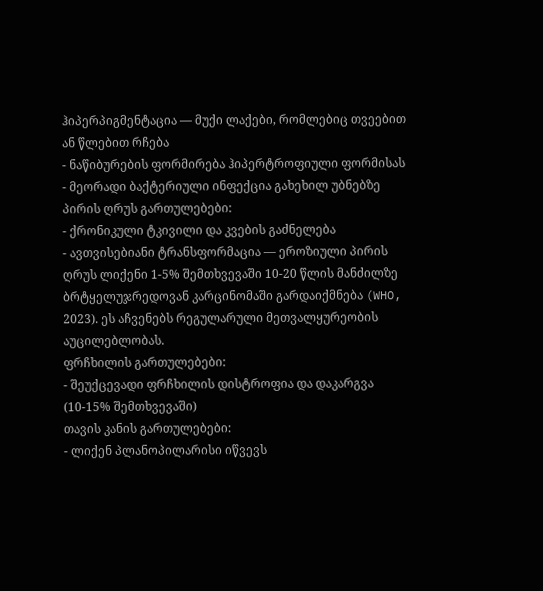ჰიპერპიგმენტაცია — მუქი ლაქები, რომლებიც თვეებით ან წლებით რჩება
- ნაწიბურების ფორმირება ჰიპერტროფიული ფორმისას
- მეორადი ბაქტერიული ინფექცია გახეხილ უბნებზე
პირის ღრუს გართულებები:
- ქრონიკული ტკივილი და კვების გაძნელება
- ავთვისებიანი ტრანსფორმაცია — ეროზიული პირის ღრუს ლიქენი 1-5% შემთხვევაში 10-20 წლის მანძილზე ბრტყელუჯრედოვან კარცინომაში გარდაიქმნება (WHO, 2023). ეს აჩვენებს რეგულარული მეთვალყურეობის აუცილებლობას.
ფრჩხილის გართულებები:
- შეუქცევადი ფრჩხილის დისტროფია და დაკარგვა (10-15% შემთხვევაში)
თავის კანის გართულებები:
- ლიქენ პლანოპილარისი იწვევს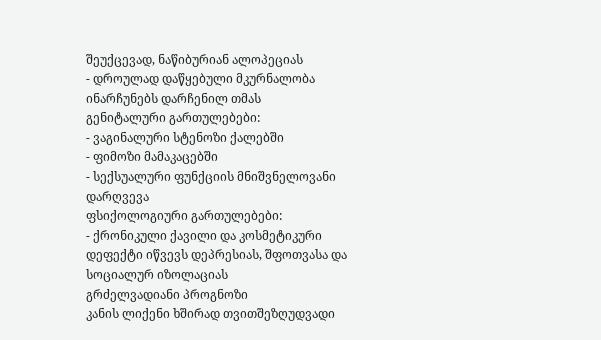შეუქცევად, ნაწიბურიან ალოპეციას
- დროულად დაწყებული მკურნალობა ინარჩუნებს დარჩენილ თმას
გენიტალური გართულებები:
- ვაგინალური სტენოზი ქალებში
- ფიმოზი მამაკაცებში
- სექსუალური ფუნქციის მნიშვნელოვანი დარღვევა
ფსიქოლოგიური გართულებები:
- ქრონიკული ქავილი და კოსმეტიკური დეფექტი იწვევს დეპრესიას, შფოთვასა და სოციალურ იზოლაციას
გრძელვადიანი პროგნოზი
კანის ლიქენი ხშირად თვითშეზღუდვადი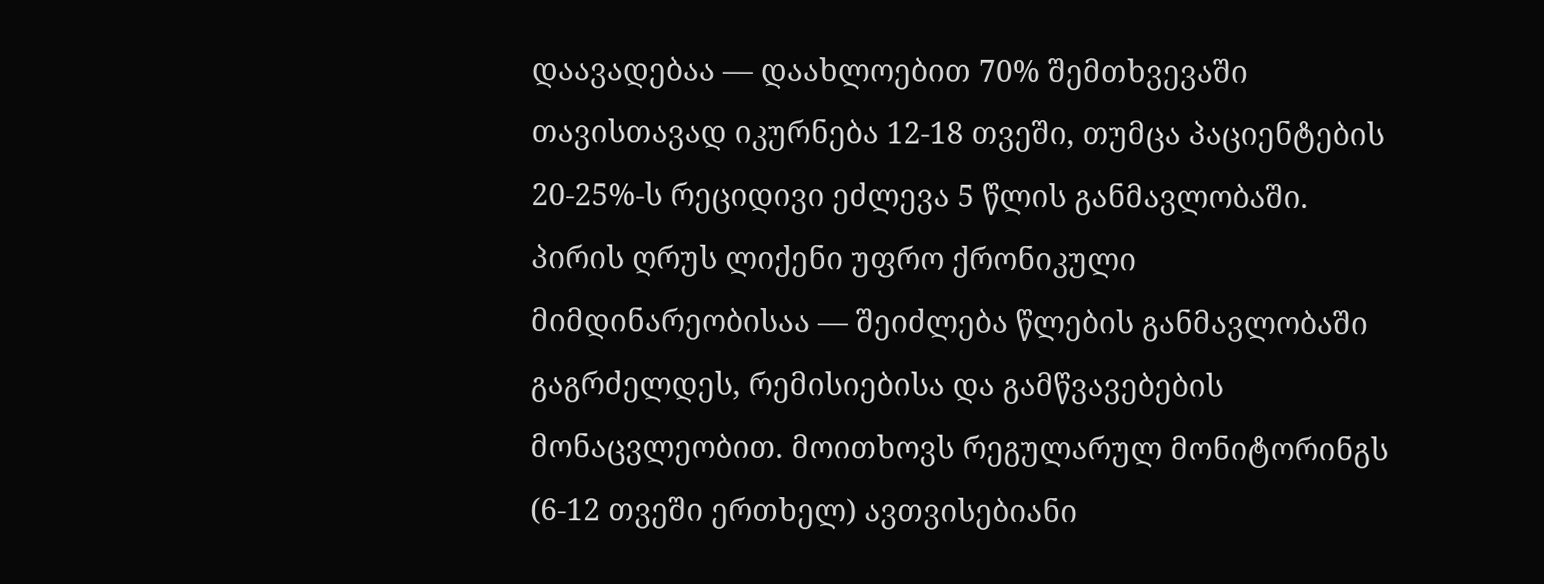დაავადებაა — დაახლოებით 70% შემთხვევაში თავისთავად იკურნება 12-18 თვეში, თუმცა პაციენტების 20-25%-ს რეციდივი ეძლევა 5 წლის განმავლობაში.
პირის ღრუს ლიქენი უფრო ქრონიკული მიმდინარეობისაა — შეიძლება წლების განმავლობაში გაგრძელდეს, რემისიებისა და გამწვავებების მონაცვლეობით. მოითხოვს რეგულარულ მონიტორინგს (6-12 თვეში ერთხელ) ავთვისებიანი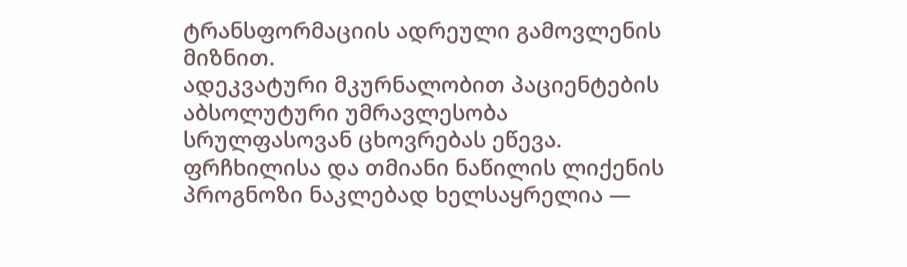ტრანსფორმაციის ადრეული გამოვლენის მიზნით.
ადეკვატური მკურნალობით პაციენტების აბსოლუტური უმრავლესობა სრულფასოვან ცხოვრებას ეწევა. ფრჩხილისა და თმიანი ნაწილის ლიქენის პროგნოზი ნაკლებად ხელსაყრელია —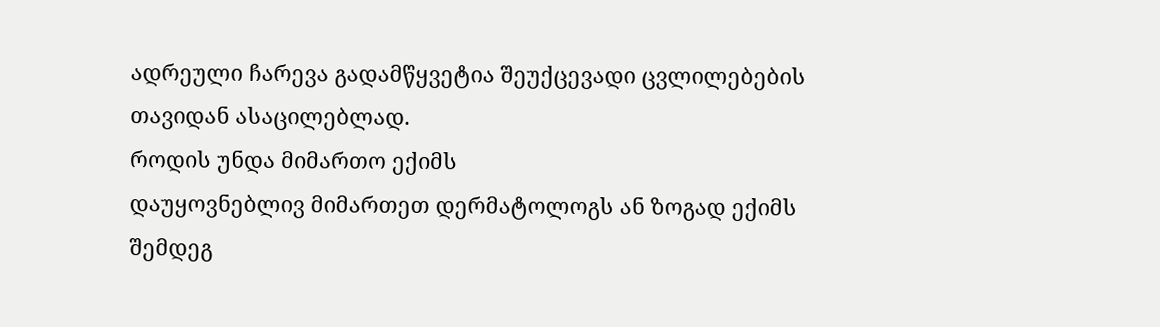ადრეული ჩარევა გადამწყვეტია შეუქცევადი ცვლილებების თავიდან ასაცილებლად.
როდის უნდა მიმართო ექიმს
დაუყოვნებლივ მიმართეთ დერმატოლოგს ან ზოგად ექიმს შემდეგ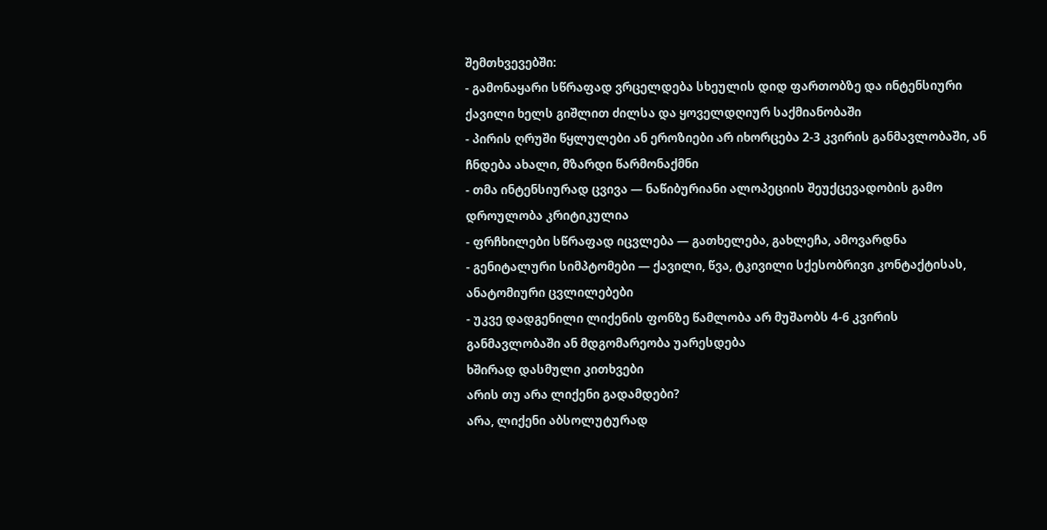შემთხვევებში:
- გამონაყარი სწრაფად ვრცელდება სხეულის დიდ ფართობზე და ინტენსიური ქავილი ხელს გიშლით ძილსა და ყოველდღიურ საქმიანობაში
- პირის ღრუში წყლულები ან ეროზიები არ იხორცება 2-3 კვირის განმავლობაში, ან ჩნდება ახალი, მზარდი წარმონაქმნი
- თმა ინტენსიურად ცვივა — ნაწიბურიანი ალოპეციის შეუქცევადობის გამო დროულობა კრიტიკულია
- ფრჩხილები სწრაფად იცვლება — გათხელება, გახლეჩა, ამოვარდნა
- გენიტალური სიმპტომები — ქავილი, წვა, ტკივილი სქესობრივი კონტაქტისას, ანატომიური ცვლილებები
- უკვე დადგენილი ლიქენის ფონზე წამლობა არ მუშაობს 4-6 კვირის განმავლობაში ან მდგომარეობა უარესდება
ხშირად დასმული კითხვები
არის თუ არა ლიქენი გადამდები?
არა, ლიქენი აბსოლუტურად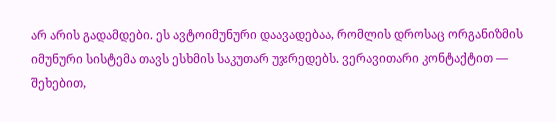არ არის გადამდები. ეს ავტოიმუნური დაავადებაა, რომლის დროსაც ორგანიზმის იმუნური სისტემა თავს ესხმის საკუთარ უჯრედებს. ვერავითარი კონტაქტით — შეხებით,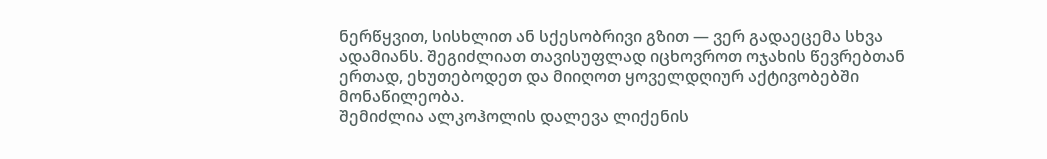ნერწყვით, სისხლით ან სქესობრივი გზით — ვერ გადაეცემა სხვა ადამიანს. შეგიძლიათ თავისუფლად იცხოვროთ ოჯახის წევრებთან ერთად, ეხუთებოდეთ და მიიღოთ ყოველდღიურ აქტივობებში მონაწილეობა.
შემიძლია ალკოჰოლის დალევა ლიქენის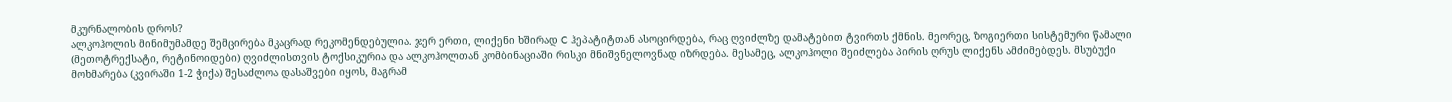მკურნალობის დროს?
ალკოჰოლის მინიმუმამდე შემცირება მკაცრად რეკომენდებულია. ჯერ ერთი, ლიქენი ხშირად C ჰეპატიტთან ასოცირდება, რაც ღვიძლზე დამატებით ტვირთს ქმნის. მეორეც, ზოგიერთი სისტემური წამალი (მეთოტრექსატი, რეტინოიდები) ღვიძლისთვის ტოქსიკურია და ალკოჰოლთან კომბინაციაში რისკი მნიშვნელოვნად იზრდება. მესამეც, ალკოჰოლი შეიძლება პირის ღრუს ლიქენს ამძიმებდეს. მსუბუქი მოხმარება (კვირაში 1-2 ჭიქა) შესაძლოა დასაშვები იყოს, მაგრამ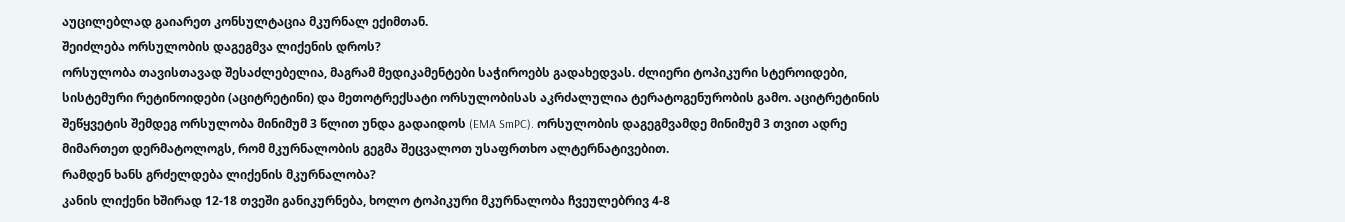აუცილებლად გაიარეთ კონსულტაცია მკურნალ ექიმთან.
შეიძლება ორსულობის დაგეგმვა ლიქენის დროს?
ორსულობა თავისთავად შესაძლებელია, მაგრამ მედიკამენტები საჭიროებს გადახედვას. ძლიერი ტოპიკური სტეროიდები, სისტემური რეტინოიდები (აციტრეტინი) და მეთოტრექსატი ორსულობისას აკრძალულია ტერატოგენურობის გამო. აციტრეტინის შეწყვეტის შემდეგ ორსულობა მინიმუმ 3 წლით უნდა გადაიდოს (EMA SmPC). ორსულობის დაგეგმვამდე მინიმუმ 3 თვით ადრე მიმართეთ დერმატოლოგს, რომ მკურნალობის გეგმა შეცვალოთ უსაფრთხო ალტერნატივებით.
რამდენ ხანს გრძელდება ლიქენის მკურნალობა?
კანის ლიქენი ხშირად 12-18 თვეში განიკურნება, ხოლო ტოპიკური მკურნალობა ჩვეულებრივ 4-8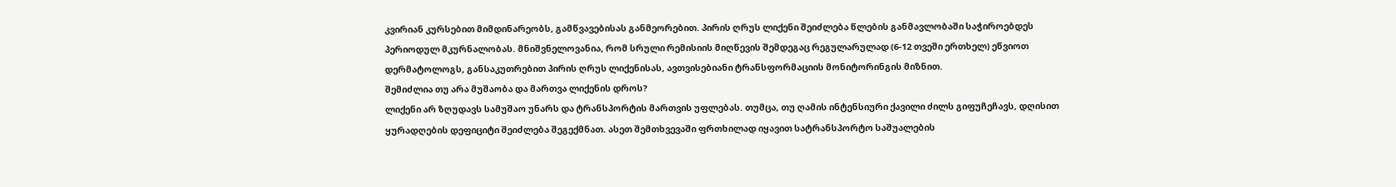კვირიან კურსებით მიმდინარეობს, გამწვავებისას განმეორებით. პირის ღრუს ლიქენი შეიძლება წლების განმავლობაში საჭიროებდეს პერიოდულ მკურნალობას. მნიშვნელოვანია, რომ სრული რემისიის მიღწევის შემდეგაც რეგულარულად (6-12 თვეში ერთხელ) ეწვიოთ დერმატოლოგს, განსაკუთრებით პირის ღრუს ლიქენისას, ავთვისებიანი ტრანსფორმაციის მონიტორინგის მიზნით.
შემიძლია თუ არა მუშაობა და მართვა ლიქენის დროს?
ლიქენი არ ზღუდავს სამუშაო უნარს და ტრანსპორტის მართვის უფლებას. თუმცა, თუ ღამის ინტენსიური ქავილი ძილს გიფუჩეჩავს, დღისით ყურადღების დეფიციტი შეიძლება შეგექმნათ. ასეთ შემთხვევაში ფრთხილად იყავით სატრანსპორტო საშუალების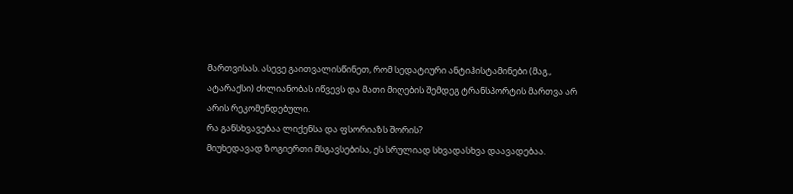მართვისას. ასევე გაითვალისწინეთ, რომ სედატიური ანტიჰისტამინები (მაგ., ატარაქსი) ძილიანობას იწვევს და მათი მიღების შემდეგ ტრანსპორტის მართვა არ არის რეკომენდებული.
რა განსხვავებაა ლიქენსა და ფსორიაზს შორის?
მიუხედავად ზოგიერთი მსგავსებისა, ეს სრულიად სხვადასხვა დაავადებაა.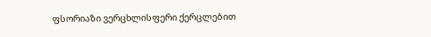ფსორიაზი ვერცხლისფერი ქერცლებით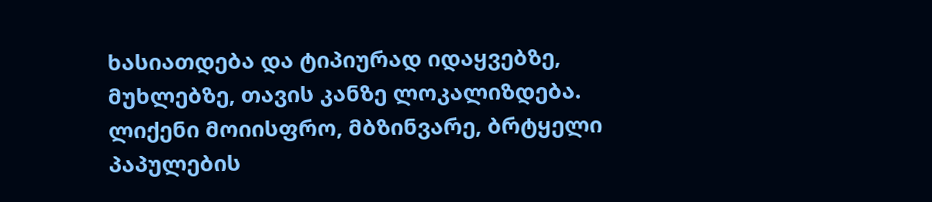ხასიათდება და ტიპიურად იდაყვებზე, მუხლებზე, თავის კანზე ლოკალიზდება. ლიქენი მოიისფრო, მბზინვარე, ბრტყელი პაპულების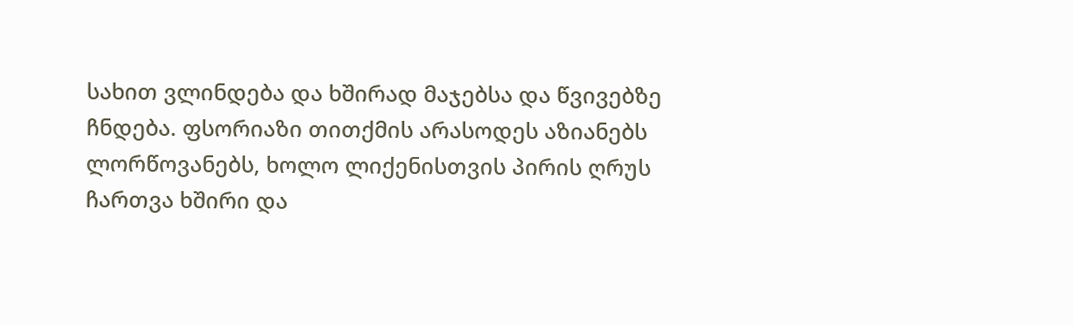სახით ვლინდება და ხშირად მაჯებსა და წვივებზე ჩნდება. ფსორიაზი თითქმის არასოდეს აზიანებს ლორწოვანებს, ხოლო ლიქენისთვის პირის ღრუს ჩართვა ხშირი და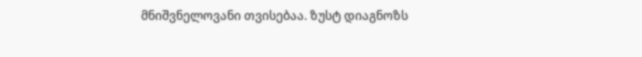მნიშვნელოვანი თვისებაა. ზუსტ დიაგნოზს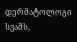დერმატოლოგი სვამს,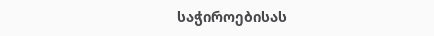საჭიროებისას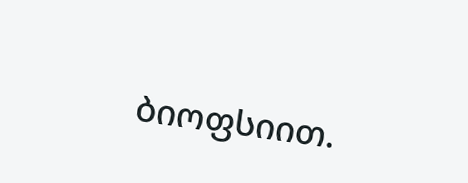ბიოფსიით.